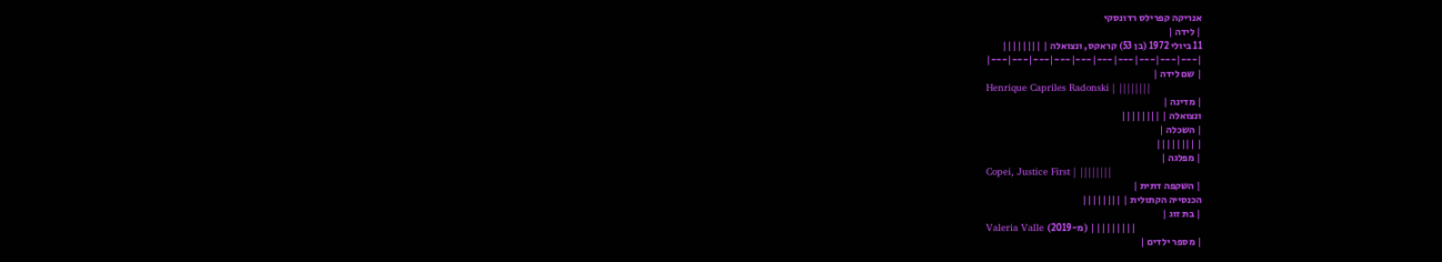אנריקה קפרילס רדונסקי
| לידה |
11 ביולי 1972 (בן 53) קראקס, ונצואלה | ||||||||
|---|---|---|---|---|---|---|---|---|---|
| שם לידה |
Henrique Capriles Radonski | ||||||||
| מדינה |
ונצואלה | ||||||||
| השכלה |
| ||||||||
| מפלגה |
Copei, Justice First | ||||||||
| השקפה דתית |
הכנסייה הקתולית | ||||||||
| בת זוג |
Valeria Valle (מ-2019) | ||||||||
| מספר ילדים |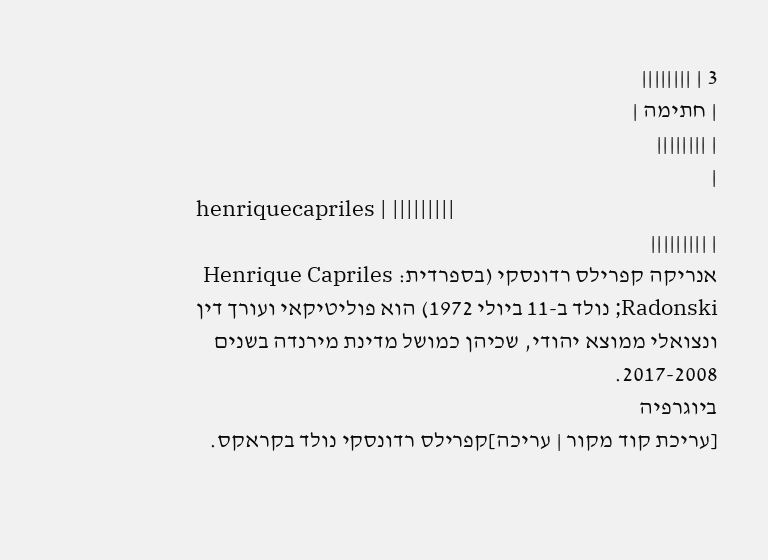3 | ||||||||
| חתימה |
| ||||||||
|
henriquecapriles | |||||||||
| |||||||||
אנריקה קפרילס רדונסקי (בספרדית: Henrique Capriles Radonski; נולד ב-11 ביולי 1972) הוא פוליטיקאי ועורך דין ונצואלי ממוצא יהודי, שכיהן כמושל מדינת מירנדה בשנים 2017-2008.
ביוגרפיה
[עריכת קוד מקור | עריכה]קפרילס רדונסקי נולד בקראקס.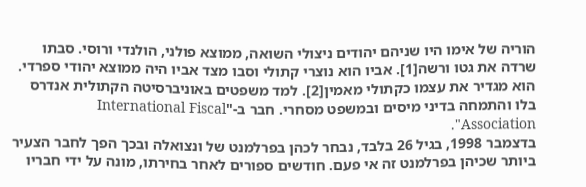הוריה של אימו היו שניהם יהודים ניצולי השואה, ממוצא פולני, הולנדי ורוסי. סבתו שרדה את גטו ורשה[1]. אביו הוא נוצרי קתולי וסבו מצד אביו היה ממוצא יהודי ספרדי. הוא מגדיר את עצמו כקתולי מאמין[2]. למד משפטים באוניברסיטה הקתולית אנדרס בלו והתמחה בדיני מיסים ובמשפט מסחרי. חבר ב-"International Fiscal Association".
בדצמבר 1998, בגיל 26 בלבד, נבחר לכהן בפרלמנט של ונצואלה ובכך הפך לחבר הצעיר ביותר שכיהן בפרלמנט זה אי פעם. חודשים ספורים לאחר בחירתו, מונה על ידי חבריו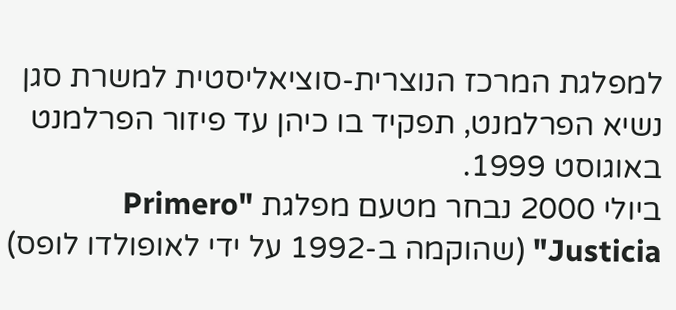למפלגת המרכז הנוצרית-סוציאליסטית למשרת סגן נשיא הפרלמנט, תפקיד בו כיהן עד פיזור הפרלמנט באוגוסט 1999.
ביולי 2000 נבחר מטעם מפלגת "Primero Justicia" (שהוקמה ב-1992 על ידי לאופולדו לופס)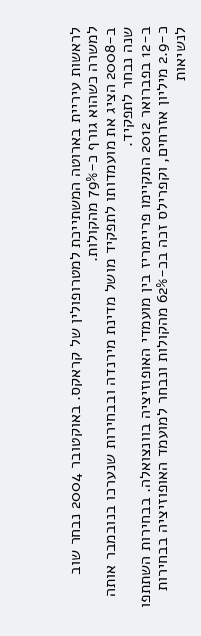לראשות עיריית בארוטה המשתייכת למטרופולין של קראקס. באוקטובר 2004 נבחר שוב למשרה כשהוא גורף כ-79% מהקולות.
ב-2008 הציג את מועמדותו לתפקיד מושל מדינת מירנדה ובבחירות שנערכו בנובמבר אותה שנה נבחר לתפקיד.
ב-12 בפברואר 2012 התקיימו פריימריז בין מועמדי האופוזיציה בוונצואלה. בבחירות השתתפו כ-2.9 מיליון אזרחים, וקפרילס זכה בכ-62% מהקולות ונבחר למועמד האופוזיציה בבחירות לנשיאות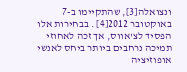ונצואלה[3], שהתקיימו ב-7 באוקטובר 2012[4] . בבחירות אלו הפסיד לצ'אווס, אך זכה לאחוזי תמיכה נרחבים ביותר ביחס לאנשי אופוזיציה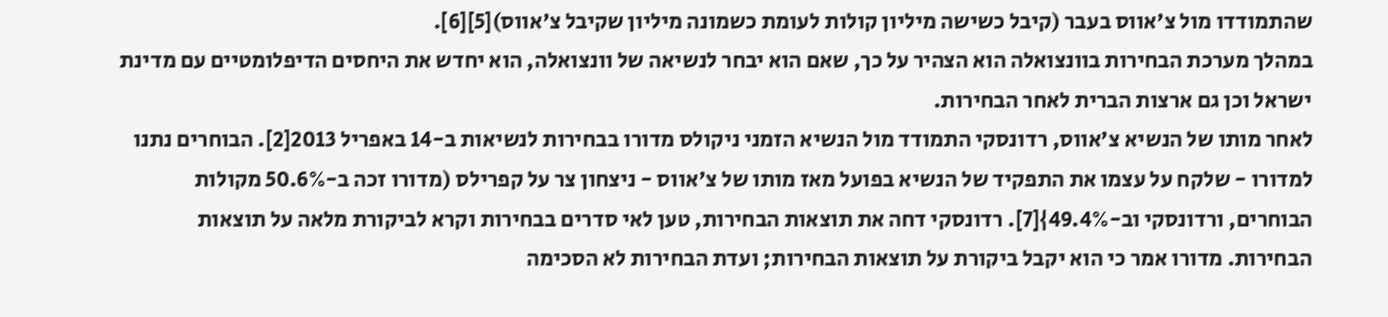שהתמודדו מול צ'אווס בעבר (קיבל כשישה מיליון קולות לעומת כשמונה מיליון שקיבל צ'אווס)[5][6].
במהלך מערכת הבחירות בוונצואלה הוא הצהיר על כך, שאם הוא יבחר לנשיאה של וונצואלה, הוא יחדש את היחסים הדיפלומטיים עם מדינת ישראל וכן גם ארצות הברית לאחר הבחירות.
לאחר מותו של הנשיא צ'אווס, רדונסקי התמודד מול הנשיא הזמני ניקולס מדורו בבחירות לנשיאות ב-14 באפריל 2013[2]. הבוחרים נתנו למדורו - שלקח על עצמו את התפקיד של הנשיא בפועל מאז מותו של צ'אווס - ניצחון צר על קפרילס (מדורו זכה ב-50.6% מקולות הבוחרים, ורדונסקי וב-49.4%}[7]. רדונסקי דחה את תוצאות הבחירות, טען לאי סדרים בבחירות וקרא לביקורת מלאה על תוצאות הבחירות. מדורו אמר כי הוא יקבל ביקורת על תוצאות הבחירות; ועדת הבחירות לא הסכימה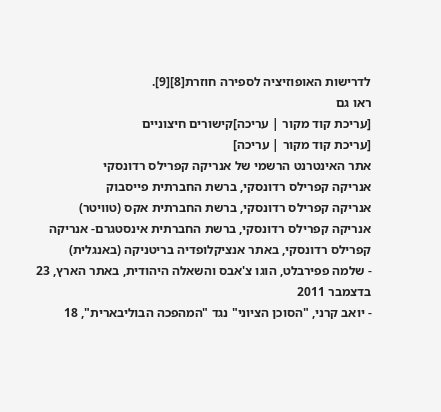לדרישות האופוזיציה לספירה חוזרת[8][9].
ראו גם
[עריכת קוד מקור | עריכה]קישורים חיצוניים
[עריכת קוד מקור | עריכה]
אתר האינטרנט הרשמי של אנריקה קפרילס רדונסקי
אנריקה קפרילס רדונסקי, ברשת החברתית פייסבוק
אנריקה קפרילס רדונסקי, ברשת החברתית אקס (טוויטר)
אנריקה קפרילס רדונסקי, ברשת החברתית אינסטגרם- אנריקה קפרילס רדונסקי, באתר אנציקלופדיה בריטניקה (באנגלית)
- שלמה פפירבלט, הוגו צ'אבס והשאלה היהודית, באתר הארץ, 23 בדצמבר 2011
- יואב קרני, "הסוכן הציוני" נגד "המהפכה הבוליבארית", 18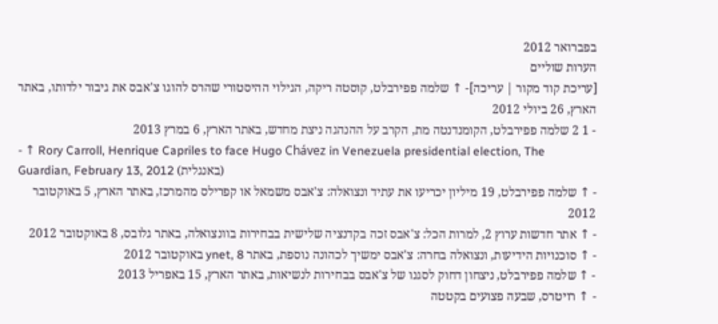בפברואר 2012
הערות שוליים
[עריכת קוד מקור | עריכה]- ↑ שלמה פפירבלט, קוסטה ריקה, הגילוי ההיסטורי שהרס להוגו צ'אבס את גיבור ילדותו, באתר הארץ, 26 ביולי 2012
- 1 2 שלמה פפירבלט, הקומנדנטה מת, הקרב על ההנהגה ניצת מחדש, באתר הארץ, 6 במרץ 2013
- ↑ Rory Carroll, Henrique Capriles to face Hugo Chávez in Venezuela presidential election, The Guardian, February 13, 2012 (באנגלית)
- ↑ שלמה פפירבלט, 19 מיליון יכריעו את עתיד ונצואלה: צ'אבס משמאל או קפרילס מהמרכז, באתר הארץ, 5 באוקטובר 2012
- ↑ אתר חדשות ערוץ 2, למרות הכל: צ'אבס זכה בקדנציה שלישית בבחירות בוונצואלה, באתר גלובס, 8 באוקטובר 2012
- ↑ סוכנויות הידיעות, ונצואלה בחרה: צ'אבס ימשיך לכהונה נוספת, באתר ynet, 8 באוקטובר 2012
- ↑ שלמה פפירבלט, ניצחון דחוק לסגנו של צ'אבס בבחירות לנשיאות, באתר הארץ, 15 באפריל 2013
- ↑ רויטרס, שבעה פצועים בקטטה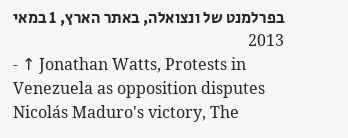בפרלמנט של ונצואלה, באתר הארץ, 1 במאי 2013
- ↑ Jonathan Watts, Protests in Venezuela as opposition disputes Nicolás Maduro's victory, The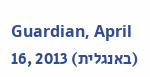Guardian, April 16, 2013 (באנגלית)